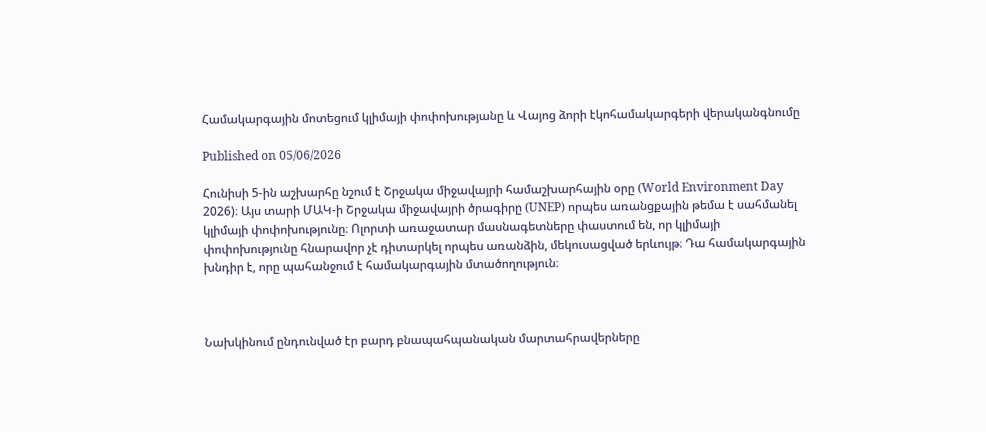Համակարգային մոտեցում կլիմայի փոփոխությանը և Վայոց ձորի էկոհամակարգերի վերականգնումը

Published on 05/06/2026

Հունիսի 5-ին աշխարհը նշում է Շրջակա միջավայրի համաշխարհային օրը (World Environment Day 2026)։ Այս տարի ՄԱԿ-ի Շրջակա միջավայրի ծրագիրը (UNEP) որպես առանցքային թեմա է սահմանել կլիմայի փոփոխությունը։ Ոլորտի առաջատար մասնագետները փաստում են, որ կլիմայի փոփոխությունը հնարավոր չէ դիտարկել որպես առանձին, մեկուսացված երևույթ։ Դա համակարգային խնդիր է, որը պահանջում է համակարգային մտածողություն։



Նախկինում ընդունված էր բարդ բնապահպանական մարտահրավերները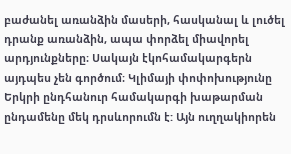բաժանել առանձին մասերի, հասկանալ և լուծել դրանք առանձին, ապա փորձել միավորել արդյունքները։ Սակայն էկոհամակարգերն այդպես չեն գործում։ Կլիմայի փոփոխությունը Երկրի ընդհանուր համակարգի խաթարման ընդամենը մեկ դրսևորումն է: Այն ուղղակիորեն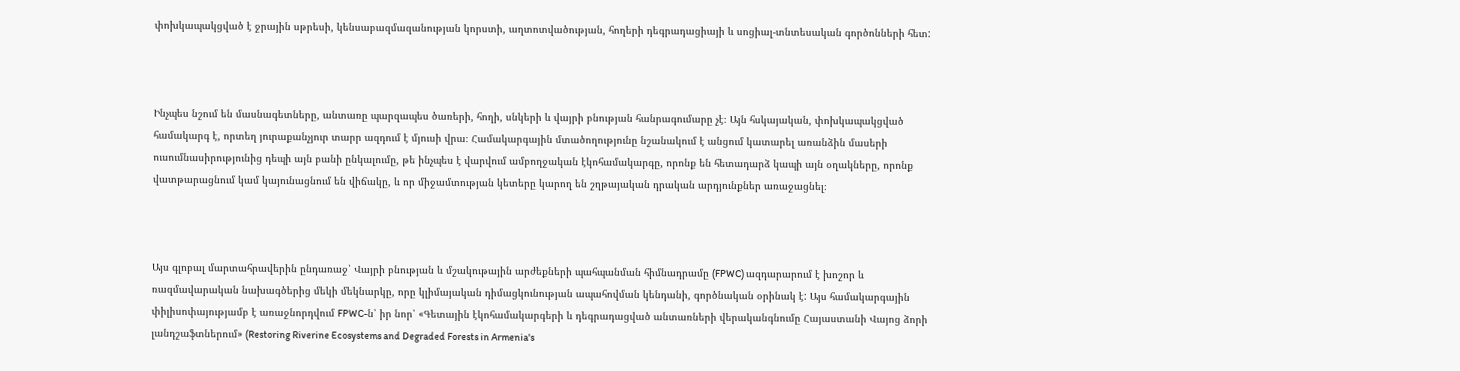փոխկապակցված է ջրային սթրեսի, կենսաբազմազանության կորստի, աղտոտվածության, հողերի դեգրադացիայի և սոցիալ-տնտեսական գործոնների հետ:



Ինչպես նշում են մասնագետները, անտառը պարզապես ծառերի, հողի, սնկերի և վայրի բնության հանրագումարը չէ։ Այն հսկայական, փոխկապակցված համակարգ է, որտեղ յուրաքանչյուր տարր ազդում է մյուսի վրա։ Համակարգային մտածողությունը նշանակում է անցում կատարել առանձին մասերի ուսումնասիրությունից դեպի այն բանի ընկալումը, թե ինչպես է վարվում ամբողջական էկոհամակարգը, որոնք են հետադարձ կապի այն օղակները, որոնք վատթարացնում կամ կայունացնում են վիճակը, և որ միջամտության կետերը կարող են շղթայական դրական արդյունքներ առաջացնել։



Այս գլոբալ մարտահրավերին ընդառաջ՝ Վայրի բնության և մշակութային արժեքների պահպանման հիմնադրամը (FPWC) ազդարարում է խոշոր և ռազմավարական նախագծերից մեկի մեկնարկը, որը կլիմայական դիմացկունության ապահովման կենդանի, գործնական օրինակ է: Այս համակարգային փիլիսոփայությամբ է առաջնորդվում FPWC-ն՝ իր նոր՝ «Գետային էկոհամակարգերի և դեգրադացված անտառների վերականգնումը Հայաստանի Վայոց ձորի լանդշաֆտներում» (Restoring Riverine Ecosystems and Degraded Forests in Armenia's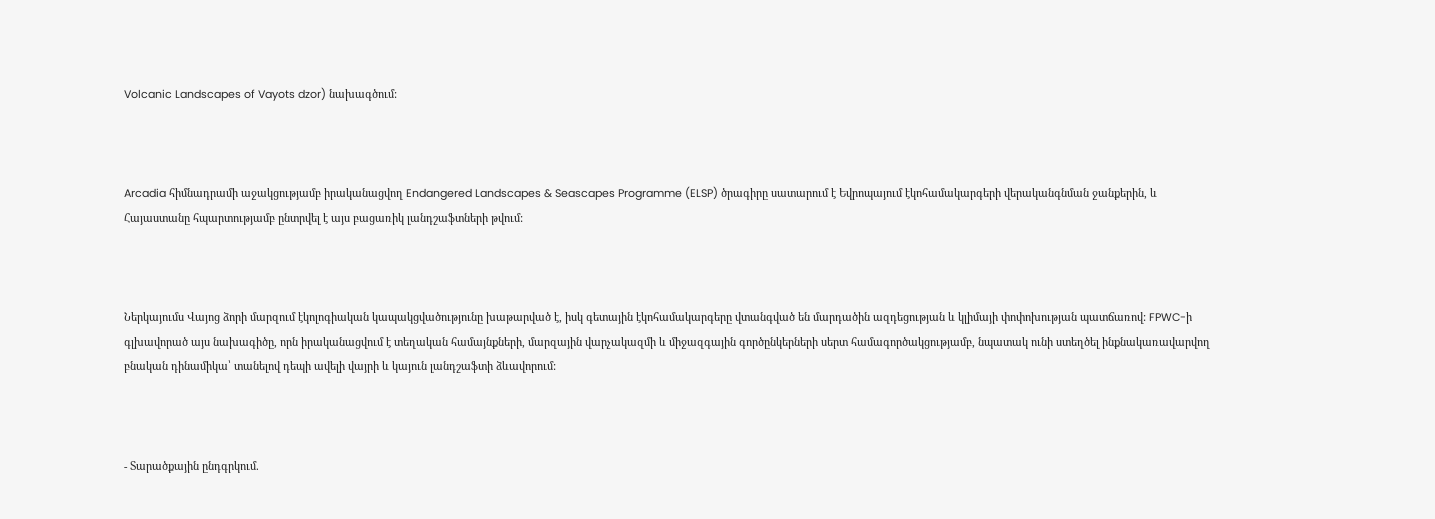Volcanic Landscapes of Vayots dzor) նախագծում:



Arcadia հիմնադրամի աջակցությամբ իրականացվող Endangered Landscapes & Seascapes Programme (ELSP) ծրագիրը սատարում է Եվրոպայում էկոհամակարգերի վերականգնման ջանքերին, և Հայաստանը հպարտությամբ ընտրվել է այս բացառիկ լանդշաֆտների թվում:



Ներկայումս Վայոց ձորի մարզում էկոլոգիական կապակցվածությունը խաթարված է, իսկ գետային էկոհամակարգերը վտանգված են մարդածին ազդեցության և կլիմայի փոփոխության պատճառով: FPWC-ի գլխավորած այս նախագիծը, որն իրականացվում է տեղական համայնքների, մարզային վարչակազմի և միջազգային գործընկերների սերտ համագործակցությամբ, նպատակ ունի ստեղծել ինքնակառավարվող բնական դինամիկա՝ տանելով դեպի ավելի վայրի և կայուն լանդշաֆտի ձևավորում:



- Տարածքային ընդգրկում.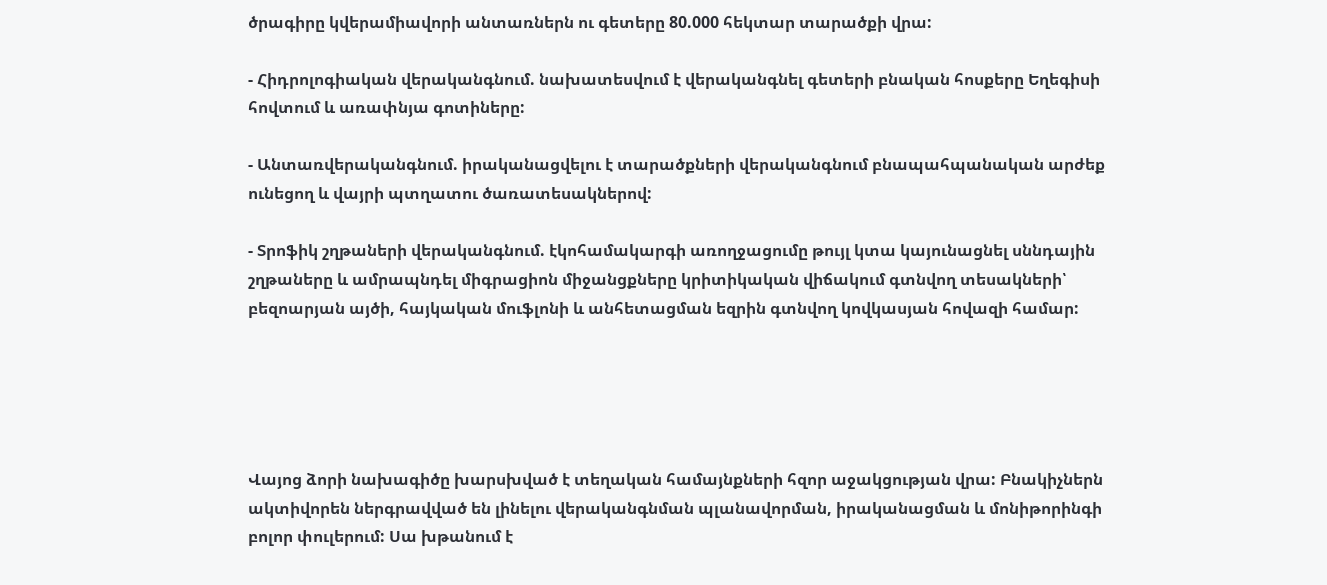ծրագիրը կվերամիավորի անտառներն ու գետերը 80.000 հեկտար տարածքի վրա:

- Հիդրոլոգիական վերականգնում. նախատեսվում է վերականգնել գետերի բնական հոսքերը Եղեգիսի հովտում և առափնյա գոտիները:

- Անտառվերականգնում. իրականացվելու է տարածքների վերականգնում բնապահպանական արժեք ունեցող և վայրի պտղատու ծառատեսակներով:

- Տրոֆիկ շղթաների վերականգնում. էկոհամակարգի առողջացումը թույլ կտա կայունացնել սննդային շղթաները և ամրապնդել միգրացիոն միջանցքները կրիտիկական վիճակում գտնվող տեսակների՝ բեզոարյան այծի, հայկական մուֆլոնի և անհետացման եզրին գտնվող կովկասյան հովազի համար:





Վայոց ձորի նախագիծը խարսխված է տեղական համայնքների հզոր աջակցության վրա: Բնակիչներն ակտիվորեն ներգրավված են լինելու վերականգնման պլանավորման, իրականացման և մոնիթորինգի բոլոր փուլերում: Սա խթանում է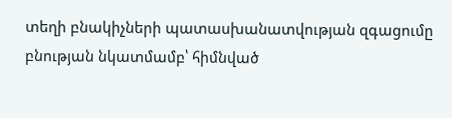տեղի բնակիչների պատասխանատվության զգացումը բնության նկատմամբ՝ հիմնված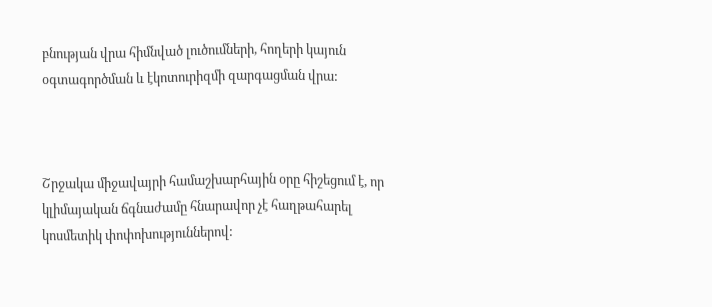բնության վրա հիմնված լուծումների, հողերի կայուն օգտագործման և էկոտուրիզմի զարգացման վրա:



Շրջակա միջավայրի համաշխարհային օրը հիշեցում է, որ կլիմայական ճգնաժամը հնարավոր չէ հաղթահարել կոսմետիկ փոփոխություններով: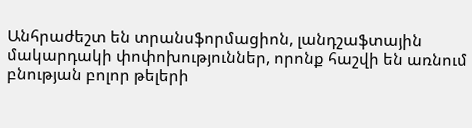Անհրաժեշտ են տրանսֆորմացիոն, լանդշաֆտային մակարդակի փոփոխություններ, որոնք հաշվի են առնում բնության բոլոր թելերի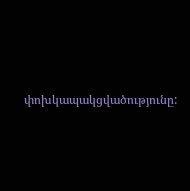փոխկապակցվածությունը: